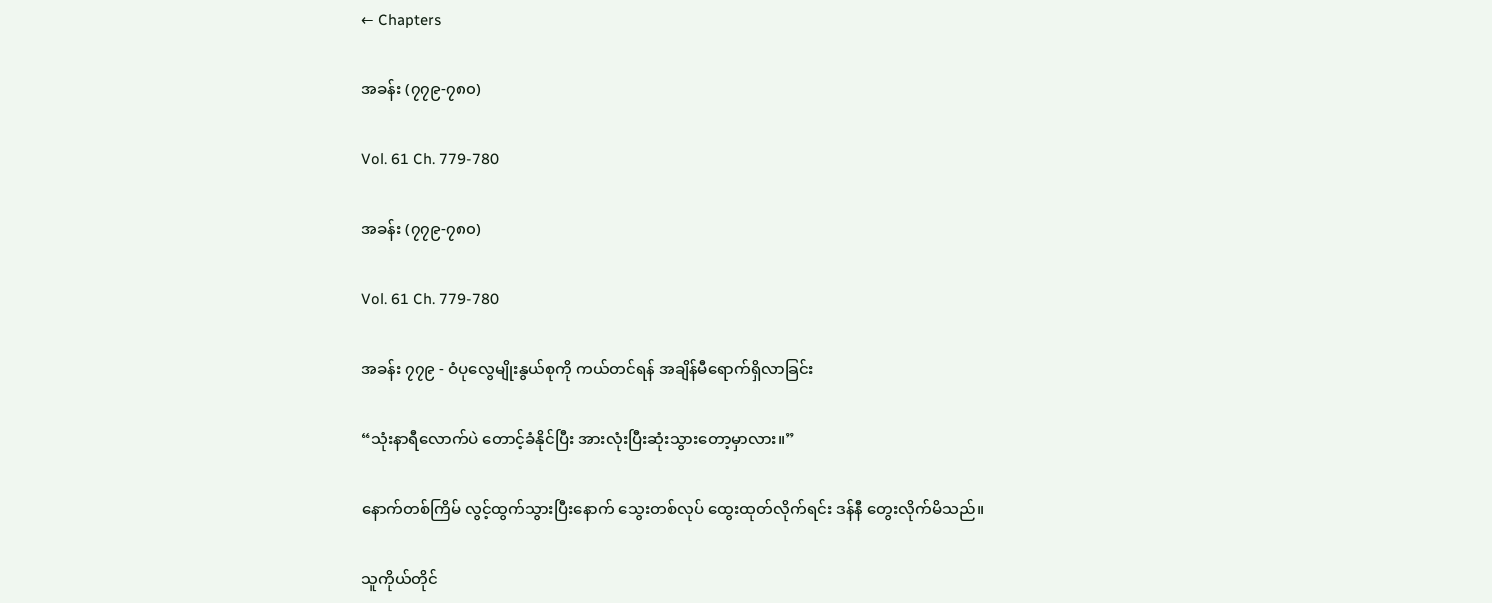← Chapters

အခန်း (၇၇၉-၇၈၀)

Vol. 61 Ch. 779-780

အခန်း (၇၇၉-၇၈၀)

Vol. 61 Ch. 779-780

အခန်း ၇၇၉ - ဝံပုလွေမျိုးနွယ်စုကို ကယ်တင်ရန် အချိန်မီရောက်ရှိလာခြင်း

“သုံးနာရီလောက်ပဲ တောင့်ခံနိုင်ပြီး အားလုံးပြီးဆုံးသွားတော့မှာလား။”

နောက်တစ်ကြိမ် လွင့်ထွက်သွားပြီးနောက် သွေးတစ်လုပ် ထွေးထုတ်လိုက်ရင်း ဒန်နီ တွေးလိုက်မိသည်။

သူကိုယ်တိုင်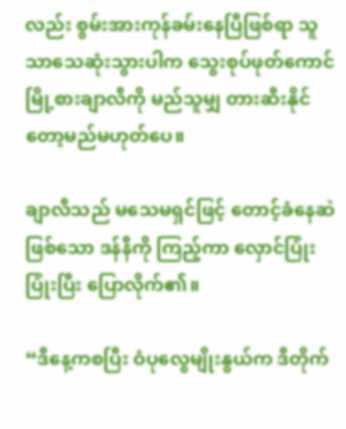လည်း စွမ်းအားကုန်ခမ်းနေပြီဖြစ်ရာ သူသာသေဆုံးသွားပါက သွေးစုပ်ဖုတ်ကောင် မြို့စားချာလီကို မည်သူမျှ တားဆီးနိုင်တော့မည်မဟုတ်ပေ။

ချာလီသည် မသေမရှင်ဖြင့် တောင့်ခံနေဆဲဖြစ်သော ဒန်နီကို ကြည့်ကာ လှောင်ပြုံးပြုံးပြီး ပြောလိုက်၏။

“ဒီနေ့ကစပြီး ဝံပုလွေမျိုးနွယ်က ဒီတိုက်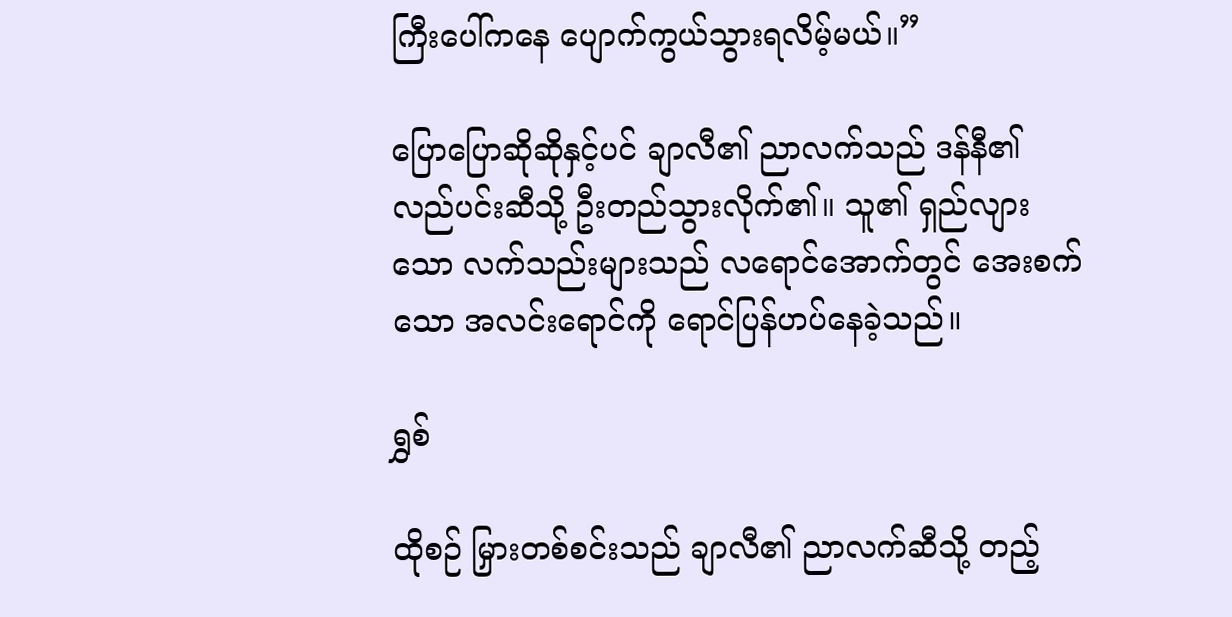ကြီးပေါ်ကနေ ပျောက်ကွယ်သွားရလိမ့်မယ်။”

ပြောပြောဆိုဆိုနှင့်ပင် ချာလီ၏ ညာလက်သည် ဒန်နီ၏ လည်ပင်းဆီသို့ ဦးတည်သွားလိုက်၏။ သူ၏ ရှည်လျားသော လက်သည်းများသည် လရောင်အောက်တွင် အေးစက်သော အလင်းရောင်ကို ရောင်ပြန်ဟပ်နေခဲ့သည်။

ရွှစ်

ထိုစဉ် မြှားတစ်စင်းသည် ချာလီ၏ ညာလက်ဆီသို့ တည့်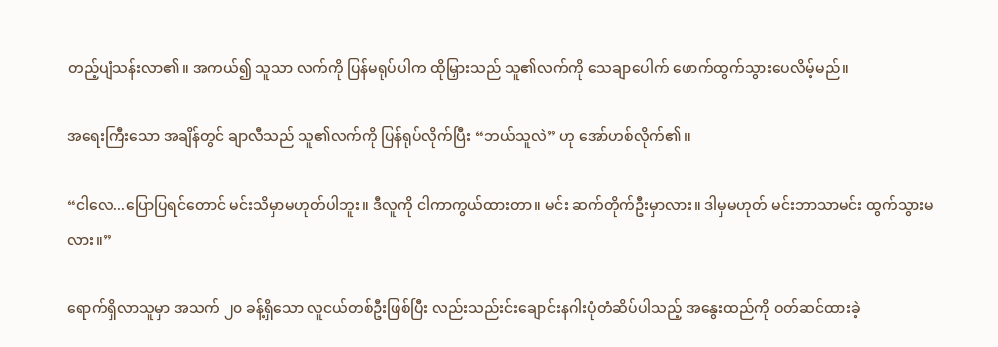တည့်ပျံသန်းလာ၏။ အကယ်၍ သူသာ လက်ကို ပြန်မရုပ်ပါက ထိုမြှားသည် သူ၏လက်ကို သေချာပေါက် ဖောက်ထွက်သွားပေလိမ့်မည်။

အရေးကြီးသော အချိန်တွင် ချာလီသည် သူ၏လက်ကို ပြန်ရုပ်လိုက်ပြီး “ဘယ်သူလဲ” ဟု အော်ဟစ်လိုက်၏။

“ငါလေ...ပြောပြရင်တောင် မင်းသိမှာမဟုတ်ပါဘူး။ ဒီလူကို ငါကာကွယ်ထားတာ။ မင်း ဆက်တိုက်ဦးမှာလား။ ဒါမှမဟုတ် မင်းဘာသာမင်း ထွက်သွားမလား။”

ရောက်ရှိလာသူမှာ အသက် ၂၀ ခန့်ရှိသော လူငယ်တစ်ဦးဖြစ်ပြီး လည်းသည်းင်းချောင်းနဂါးပုံတံဆိပ်ပါသည့် အနွေးထည်ကို ဝတ်ဆင်ထားခဲ့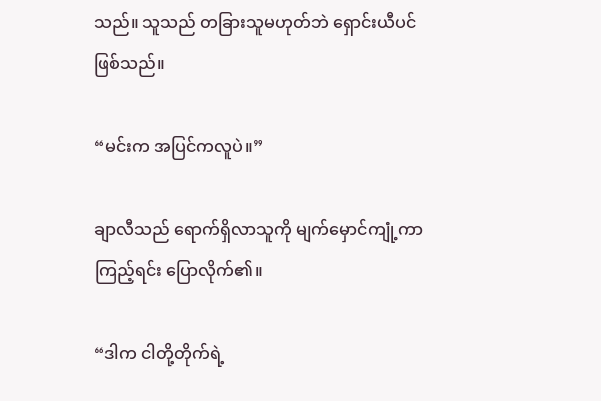သည်။ သူသည် တခြားသူမဟုတ်ဘဲ ရှောင်းယီပင် ဖြစ်သည်။

“မင်းက အပြင်ကလူပဲ။”

ချာလီသည် ရောက်ရှိလာသူကို မျက်မှောင်ကျုံ့ကာ ကြည့်ရင်း ပြောလိုက်၏။

“ဒါက ငါတို့တိုက်ရဲ့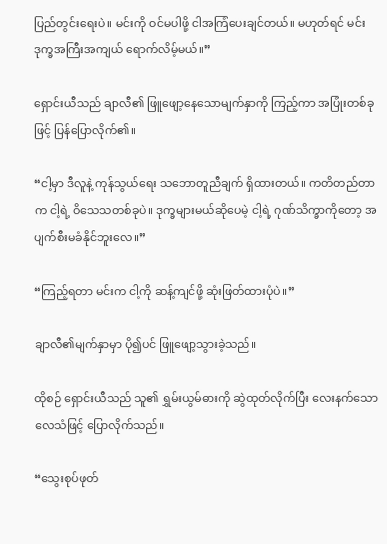ပြည်တွင်းရေးပဲ။ မင်းကို ဝင်မပါဖို့ ငါအကြံပေးချင်တယ်။ မဟုတ်ရင် မင်း ဒုက္ခအကြီးအကျယ် ရောက်လိမ့်မယ်။”

ရှောင်းယီသည် ချာလီ၏ ဖြူဖျော့နေသောမျက်နှာကို ကြည့်ကာ အပြုံးတစ်ခုဖြင့် ပြန်ပြောလိုက်၏။

“ငါ့မှာ ဒီလူနဲ့ ကုန်သွယ်ရေး သဘောတူညီချက် ရှိထားတယ်။ ကတိတည်တာက ငါ့ရဲ့ ဝိသေသတစ်ခုပဲ။ ဒုက္ခများမယ်ဆိုပေမဲ့ ငါ့ရဲ့ ဂုဏ်သိက္ခာကိုတော့ အပျက်စီးမခံနိုင်ဘူးလေ။”

“ကြည့်ရတာ မင်းက ငါ့ကို ဆန့်ကျင်ဖို့ ဆုံးဖြတ်ထားပုံပဲ။”

ချာလီ၏မျက်နှာမှာ ပို၍ပင် ဖြူဖျော့သွားခဲ့သည်။

ထိုစဉ် ရှောင်းယီသည် သူ၏ ရွှမ်းယွမ်ဓားကို ဆွဲထုတ်လိုက်ပြီး လေးနက်သောလေသံဖြင့် ပြောလိုက်သည်။

“သွေးစုပ်ဖုတ်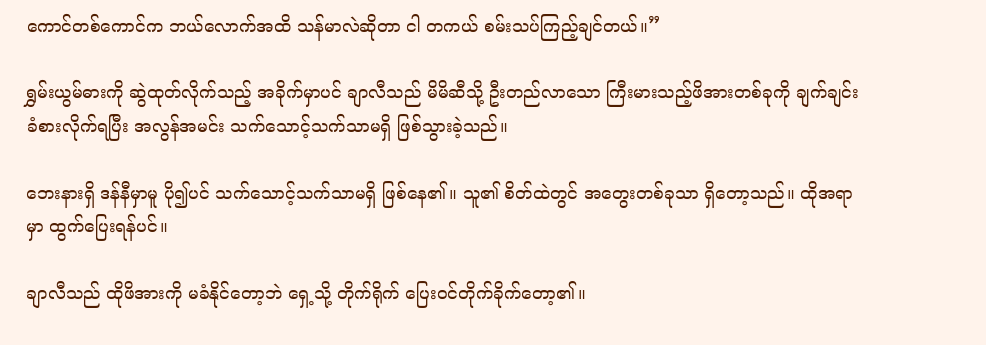ကောင်တစ်ကောင်က ဘယ်လောက်အထိ သန်မာလဲဆိုတာ ငါ တကယ် စမ်းသပ်ကြည့်ချင်တယ်။”

ရွှမ်းယွမ်ဓားကို ဆွဲထုတ်လိုက်သည့် အခိုက်မှာပင် ချာလီသည် မိမိဆီသို့ ဦးတည်လာသော ကြီးမားသည့်ဖိအားတစ်ခုကို ချက်ချင်း ခံစားလိုက်ရပြီး အလွန်အမင်း သက်သောင့်သက်သာမရှိ ဖြစ်သွားခဲ့သည်။

ဘေးနားရှိ ဒန်နီမှာမူ ပို၍ပင် သက်သောင့်သက်သာမရှိ ဖြစ်နေ၏။ သူ၏ စိတ်ထဲတွင် အတွေးတစ်ခုသာ ရှိတော့သည်။ ထိုအရာမှာ ထွက်ပြေးရန်ပင်။

ချာလီသည် ထိုဖိအားကို မခံနိုင်တော့ဘဲ ရှေ့သို့ တိုက်ရိုက် ပြေးဝင်တိုက်ခိုက်တော့၏။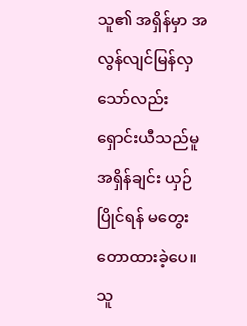သူ၏ အရှိန်မှာ အလွန်လျင်မြန်လှသော်လည်း ရှောင်းယီသည်မူ အရှိန်ချင်း ယှဉ်ပြိုင်ရန် မတွေးတောထားခဲ့ပေ။ သူ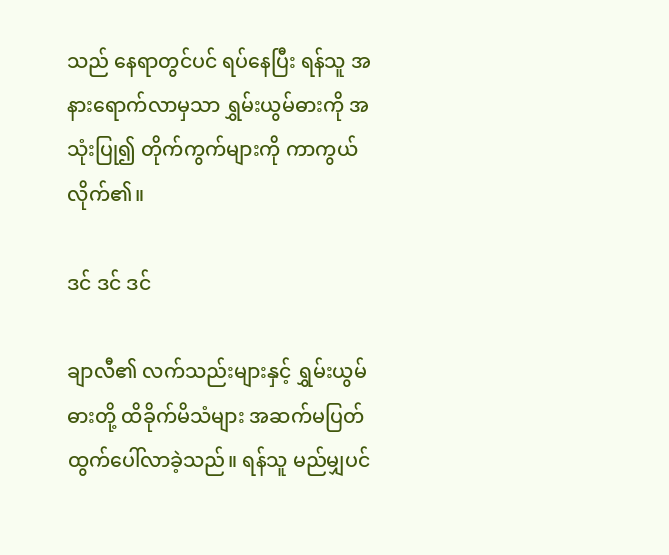သည် နေရာတွင်ပင် ရပ်နေပြီး ရန်သူ အနားရောက်လာမှသာ ရွှမ်းယွမ်ဓားကို အသုံးပြု၍ တိုက်ကွက်များကို ကာကွယ်လိုက်၏။

ဒင် ဒင် ဒင်

ချာလီ၏ လက်သည်းများနှင့် ရွှမ်းယွမ်ဓားတို့ ထိခိုက်မိသံများ အဆက်မပြတ်ထွက်ပေါ်လာခဲ့သည်။ ရန်သူ မည်မျှပင်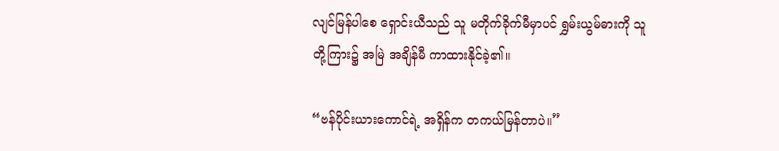လျင်မြန်ပါစေ ရှောင်းယီသည် သူ မတိုက်ခိုက်မီမှာပင် ရွှမ်းယွမ်ဓားကို သူတို့ကြား၌ အမြဲ အချိန်မီ ကာထားနိုင်ခဲ့၏။

“ဗန်ပိုင်းယားကောင်ရဲ့ အရှိန်က တကယ်မြန်တာပဲ။”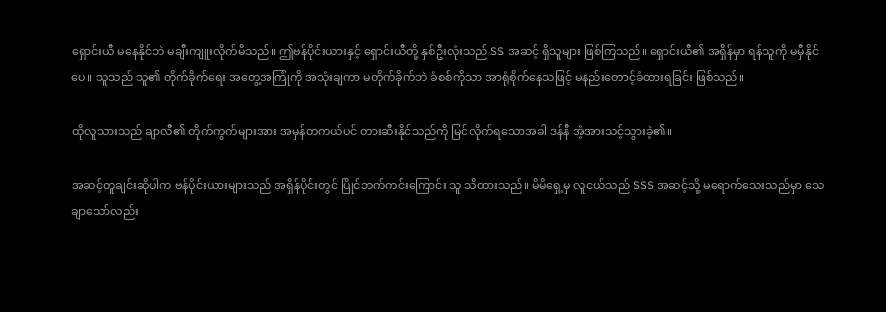ရှောင်းယီ မနေနိုင်ဘဲ မချီးကျူးလိုက်မိသည်။ ဤဗန်ပိုင်းယားနှင့် ရှောင်းယီတို့ နှစ်ဦးလုံးသည် SS အဆင့် ရှိသူများ ဖြစ်ကြသည်။ ရှောင်းယီ၏ အရှိန်မှာ ရန်သူကို မမှီနိုင်ပေ။ သူသည် သူ၏ တိုက်ခိုက်ရေး အတွေ့အကြုံကို အသုံးချကာ မတိုက်ခိုက်ဘဲ ခံစစ်ကိုသာ အာရုံစိုက်နေသဖြင့် မနည်းတောင့်ခံထားရခြင်း ဖြစ်သည်။

ထိုလူသားသည် ချာလီ၏ တိုက်ကွက်များအား အမှန်တကယ်ပင် တားဆီးနိုင်သည်ကို မြင်လိုက်ရသောအခါ ဒန်နီ အံ့အားသင့်သွားခဲ့၏။

အဆင့်တူချင်းဆိုပါက ဗန်ပိုင်းယားများသည် အရှိန်ပိုင်းတွင် ပြိုင်ဘက်ကင်းကြောင်း သူ သိထားသည်။ မိမိရှေ့မှ လူငယ်သည် SSS အဆင့်သို့ မရောက်သေးသည်မှာ သေချာသော်လည်း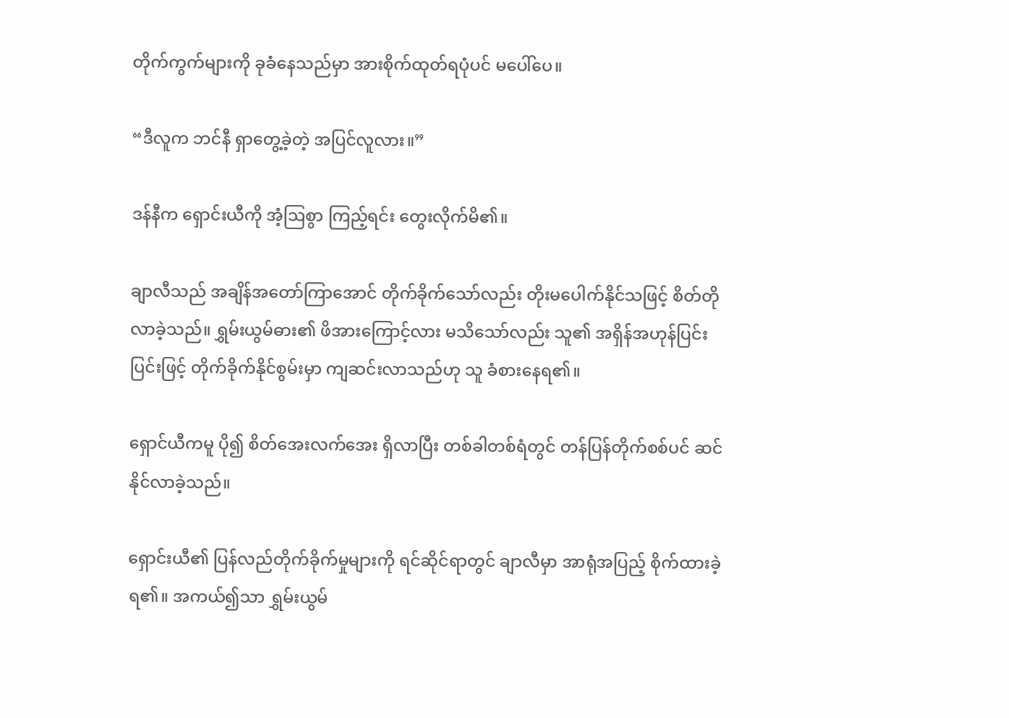တိုက်ကွက်များကို ခုခံနေသည်မှာ အားစိုက်ထုတ်ရပုံပင် မပေါ်ပေ။

“ဒီလူက ဘင်နီ ရှာတွေ့ခဲ့တဲ့ အပြင်လူလား။”

ဒန်နီက ရှောင်းယီကို အံ့ဩစွာ ကြည့်ရင်း တွေးလိုက်မိ၏။

ချာလီသည် အချိန်အတော်ကြာအောင် တိုက်ခိုက်သော်လည်း တိုးမပေါက်နိုင်သဖြင့် စိတ်တိုလာခဲ့သည်။ ရွှမ်းယွမ်ဓား၏ ဖိအားကြောင့်လား မသိသော်လည်း သူ၏ အရှိန်အဟုန်ပြင်းပြင်းဖြင့် တိုက်ခိုက်နိုင်စွမ်းမှာ ကျဆင်းလာသည်ဟု သူ ခံစားနေရ၏။

ရှောင်ယီကမူ ပို၍ စိတ်အေးလက်အေး ရှိလာပြီး တစ်ခါတစ်ရံတွင် တန်ပြန်တိုက်စစ်ပင် ဆင်နိုင်လာခဲ့သည်။

ရှောင်းယီ၏ ပြန်လည်တိုက်ခိုက်မှုများကို ရင်ဆိုင်ရာတွင် ချာလီမှာ အာရုံအပြည့် စိုက်ထားခဲ့ရ၏။ အကယ်၍သာ ရွှမ်းယွမ်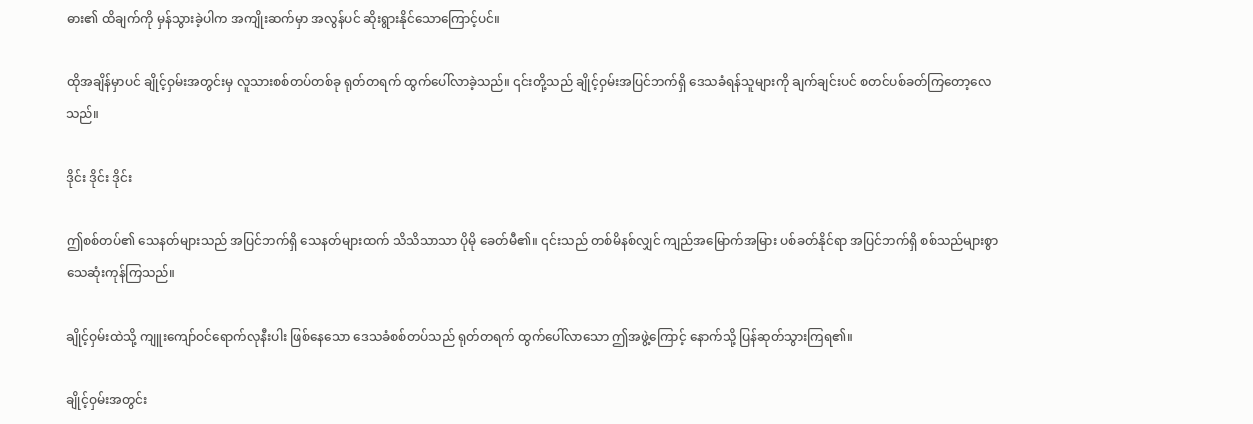ဓား၏ ထိချက်ကို မှန်သွားခဲ့ပါက အကျိုးဆက်မှာ အလွန်ပင် ဆိုးရွားနိုင်သောကြောင့်ပင်။

ထိုအချိန်မှာပင် ချိုင့်ဝှမ်းအတွင်းမှ လူသားစစ်တပ်တစ်ခု ရုတ်တရက် ထွက်ပေါ်လာခဲ့သည်။ ၎င်းတို့သည် ချိုင့်ဝှမ်းအပြင်ဘက်ရှိ ဒေသခံရန်သူများကို ချက်ချင်းပင် စတင်ပစ်ခတ်ကြတော့လေသည်။

ဒိုင်း ဒိုင်း ဒိုင်း

ဤစစ်တပ်၏ သေနတ်များသည် အပြင်ဘက်ရှိ သေနတ်များထက် သိသိသာသာ ပိုမို ခေတ်မီ၏။ ၎င်းသည် တစ်မိနစ်လျှင် ကျည်အမြောက်အမြား ပစ်ခတ်နိုင်ရာ အပြင်ဘက်ရှိ စစ်သည်များစွာ သေဆုံးကုန်ကြသည်။

ချိုင့်ဝှမ်းထဲသို့ ကျူးကျော်ဝင်ရောက်လုနီးပါး ဖြစ်နေသော ဒေသခံစစ်တပ်သည် ရုတ်တရက် ထွက်ပေါ်လာသော ဤအဖွဲ့ကြောင့် နောက်သို့ ပြန်ဆုတ်သွားကြရ၏။

ချိုင့်ဝှမ်းအတွင်း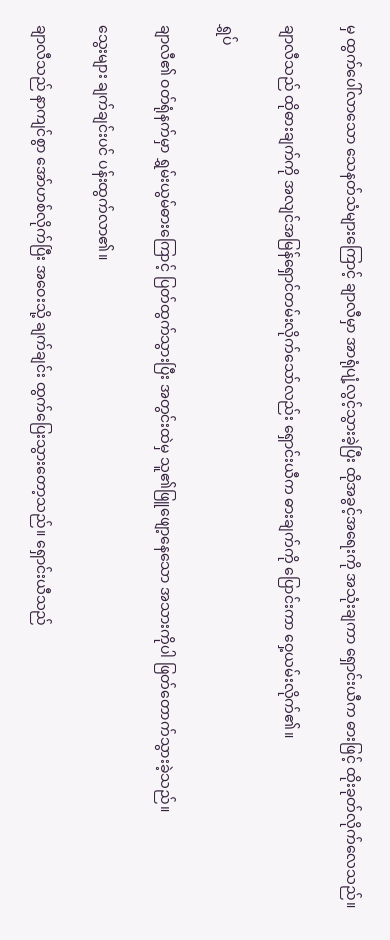မှ ထွက်ပေါ်လာသော သေနတ်သံများကြောင့် ချာလီမှာ အာရုံပျံ့လွင့်သွားခဲ့ပြီး ထိုအခွင့်အရေးကို အသုံးချကာ ရှောင်းယီက ဓားဖြင့် ထိုးခုတ်လိုက်လေသည်။

ချာလီသည် ထိုဓားချက်ကို အလျင်အမြန်ရှောင်တမ်းလိုက်သော်လည်း ရှောင်းယီက ဓားချက်ကို ပြောင်းကာ ဝှေ့ယမ်းလိုက်၏။

ရွှပ်

ချာလီ၏ ဝတ်ရုံနက်မှာ ရွှမ်းယွမ်ဓားကြောင့် ပြတ်ထွက်သွားပြီး အတွင်းထဲမှ သူ၏ဖြူဖျော့နေသော အသားကိုပါ ဖြတ်တောက်သွားခဲ့သည်။

သွေးများ ချက်ချင်းပင် ပန်းထွက်လာ၏။

ချာလီသည် နာကျင်စွာ အော်ဟစ်လိုက်ပြီး အဝေးသို့ ချက်ချင်း ထွက်ပြေးသွားတော့သည်။ ရှောင်းယီသည်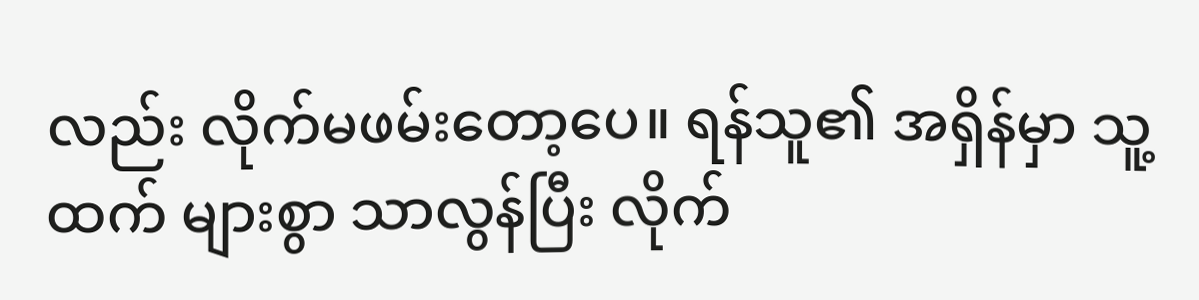လည်း လိုက်မဖမ်းတော့ပေ။ ရန်သူ၏ အရှိန်မှာ သူ့ထက် များစွာ သာလွန်ပြီး လိုက်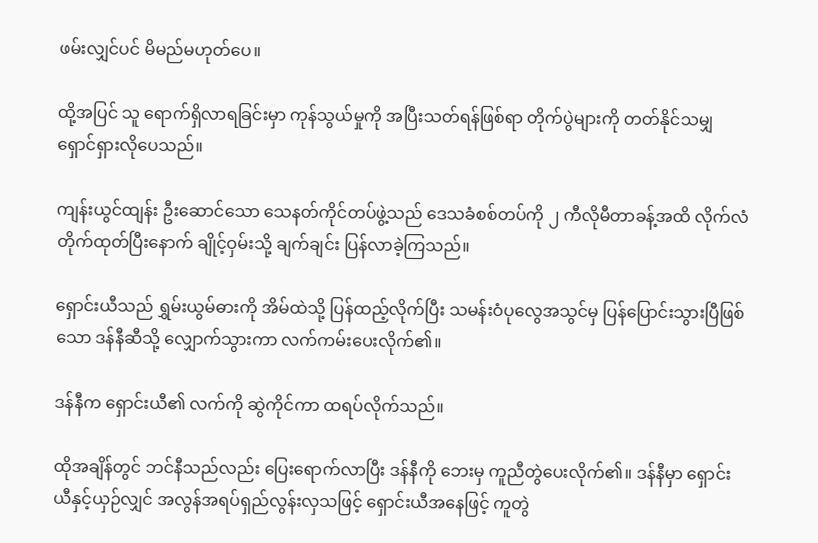ဖမ်းလျှင်ပင် မိမည်မဟုတ်ပေ။

ထို့အပြင် သူ ရောက်ရှိလာရခြင်းမှာ ကုန်သွယ်မှုကို အပြီးသတ်ရန်ဖြစ်ရာ တိုက်ပွဲများကို တတ်နိုင်သမျှ ရှောင်ရှားလိုပေသည်။

ကျန်းယွင်ထျန်း ဦးဆောင်သော သေနတ်ကိုင်တပ်ဖွဲ့သည် ဒေသခံစစ်တပ်ကို ၂ ကီလိုမီတာခန့်အထိ လိုက်လံတိုက်ထုတ်ပြီးနောက် ချိုင့်ဝှမ်းသို့ ချက်ချင်း ပြန်လာခဲ့ကြသည်။

ရှောင်းယီသည် ရွှမ်းယွမ်ဓားကို အိမ်ထဲသို့ ပြန်ထည့်လိုက်ပြီး သမန်းဝံပုလွေအသွင်မှ ပြန်ပြောင်းသွားပြီဖြစ်သော ဒန်နီဆီသို့ လျှောက်သွားကာ လက်ကမ်းပေးလိုက်၏။

ဒန်နီက ရှောင်းယီ၏ လက်ကို ဆွဲကိုင်ကာ ထရပ်လိုက်သည်။

ထိုအချိန်တွင် ဘင်နီသည်လည်း ပြေးရောက်လာပြီး ဒန်နီကို ဘေးမှ ကူညီတွဲပေးလိုက်၏။ ဒန်နီမှာ ရှောင်းယီနှင့်ယှဉ်လျှင် အလွန်အရပ်ရှည်လွန်းလှသဖြင့် ရှောင်းယီအနေဖြင့် ကူတွဲ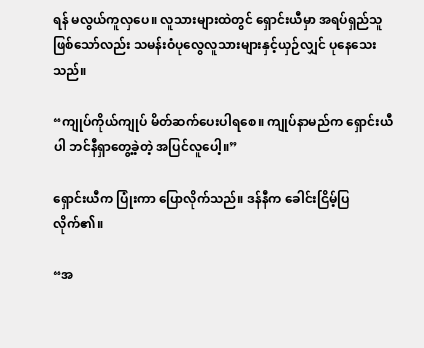ရန် မလွယ်ကူလှပေ။ လူသားများထဲတွင် ရှောင်းယီမှာ အရပ်ရှည်သူဖြစ်သော်လည်း သမန်းဝံပုလွေလူသားများနှင့်ယှဉ်လျှင် ပုနေသေးသည်။

“ကျုပ်ကိုယ်ကျုပ် မိတ်ဆက်ပေးပါရစေ။ ကျုပ်နာမည်က ရှောင်းယီပါ ဘင်နီရှာတွေ့ခဲ့တဲ့ အပြင်လူပေါ့။”

ရှောင်းယီက ပြုံးကာ ပြောလိုက်သည်။ ဒန်နီက ခေါင်းငြိမ့်ပြလိုက်၏။

“အ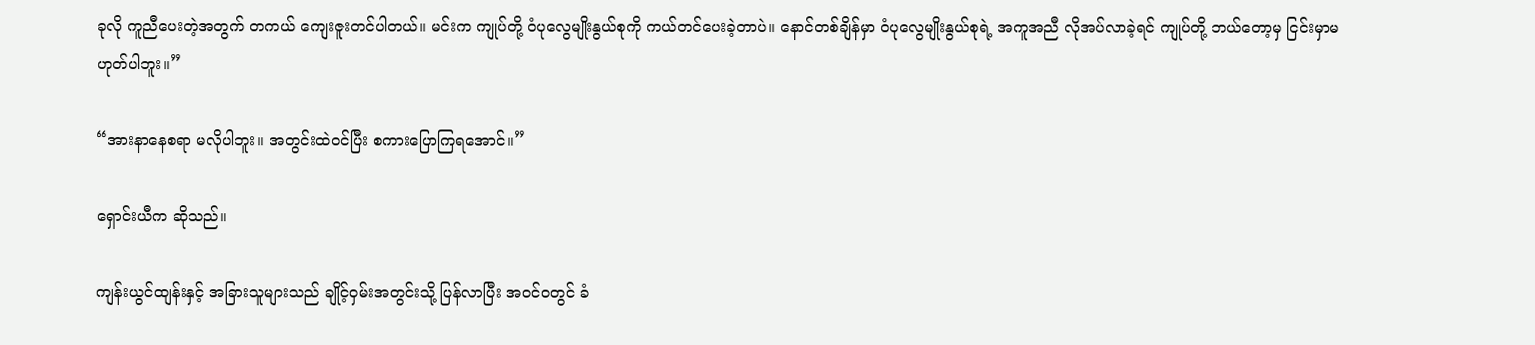ခုလို ကူညီပေးတဲ့အတွက် တကယ် ကျေးဇူးတင်ပါတယ်။ မင်းက ကျုပ်တို့ ဝံပုလွေမျိုးနွယ်စုကို ကယ်တင်ပေးခဲ့တာပဲ။ နောင်တစ်ချိန်မှာ ဝံပုလွေမျိုးနွယ်စုရဲ့ အကူအညီ လိုအပ်လာခဲ့ရင် ကျုပ်တို့ ဘယ်တော့မှ ငြင်းမှာမဟုတ်ပါဘူး။”

“အားနာနေစရာ မလိုပါဘူး။ အတွင်းထဲဝင်ပြီး စကားပြောကြရအောင်။”

ရှောင်းယီက ဆိုသည်။

ကျန်းယွင်ထျန်းနှင့် အခြားသူများသည် ချိုင့်ဝှမ်းအတွင်းသို့ ပြန်လာပြီး အဝင်ဝတွင် ခံ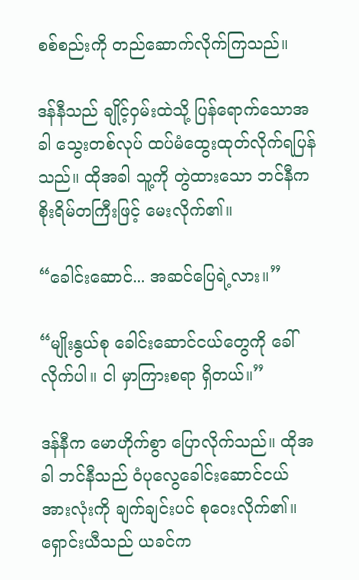စစ်စည်းကို တည်ဆောက်လိုက်ကြသည်။

ဒန်နီသည် ချိုင့်ဝှမ်းထဲသို့ ပြန်ရောက်သောအခါ သွေးတစ်လုပ် ထပ်မံထွေးထုတ်လိုက်ရပြန်သည်။ ထိုအခါ သူ့ကို တွဲထားသော ဘင်နီက စိုးရိမ်တကြီးဖြင့် မေးလိုက်၏။

“ခေါင်းဆောင်... အဆင်ပြေရဲ့လား။”

“မျိုးနွယ်စု ခေါင်းဆောင်ငယ်တွေကို ခေါ်လိုက်ပါ။ ငါ မှာကြားစရာ ရှိတယ်။”

ဒန်နီက မောဟိုက်စွာ ပြောလိုက်သည်။ ထိုအခါ ဘင်နီသည် ဝံပုလွေခေါင်းဆောင်ငယ် အားလုံးကို ချက်ချင်းပင် စုဝေးလိုက်၏။ ရှောင်းယီသည် ယခင်က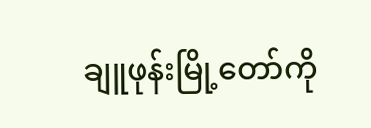ချူဖုန်းမြို့တော်ကို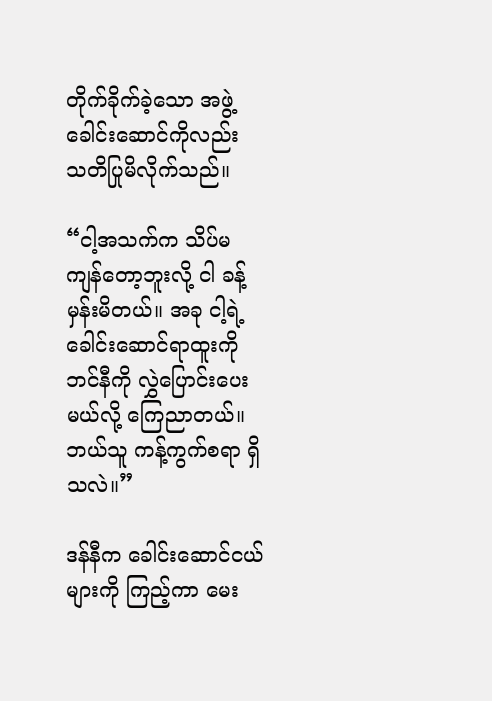တိုက်ခိုက်ခဲ့သော အဖွဲ့ခေါင်းဆောင်ကိုလည်း သတိပြုမိလိုက်သည်။

“ငါ့အသက်က သိပ်မကျန်တော့ဘူးလို့ ငါ ခန့်မှန်းမိတယ်။ အခု ငါ့ရဲ့ ခေါင်းဆောင်ရာထူးကို ဘင်နီကို လွှဲပြောင်းပေးမယ်လို့ ကြေညာတယ်။ ဘယ်သူ ကန့်ကွက်စရာ ရှိသလဲ။”

ဒန်နီက ခေါင်းဆောင်ငယ်များကို ကြည့်ကာ မေး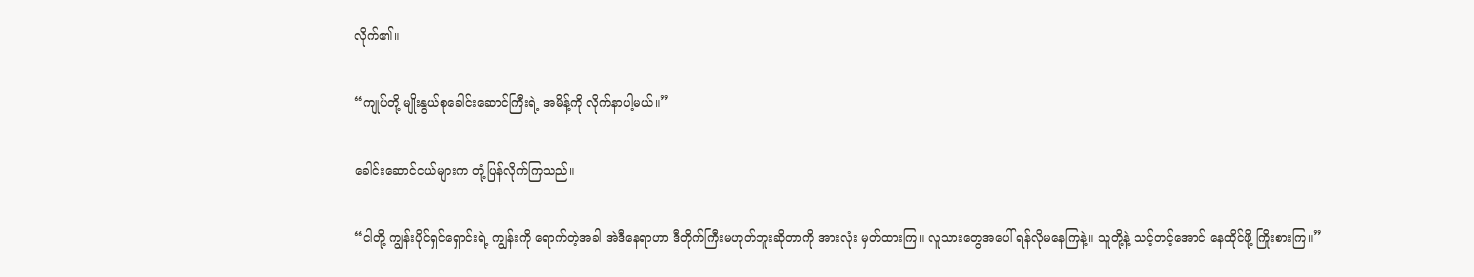လိုက်၏။

“ကျုပ်တို့ မျိုးနွယ်စုခေါင်းဆောင်ကြီးရဲ့ အမိန့်ကို လိုက်နာပါ့မယ်။”

ခေါင်းဆောင်ငယ်များက တုံ့ပြန်လိုက်ကြသည်။

“ငါတို့ ကျွန်းပိုင်ရှင်ရှောင်းရဲ့ ကျွန်းကို ရောက်တဲ့အခါ အဲဒီနေရာဟာ ဒီတိုက်ကြီးမဟုတ်ဘူးဆိုတာကို အားလုံး မှတ်ထားကြ။ လူသားတွေအပေါ် ရန်လိုမနေကြနဲ့။ သူတို့နဲ့ သင့်တင့်အောင် နေထိုင်ဖို့ ကြိုးစားကြ။”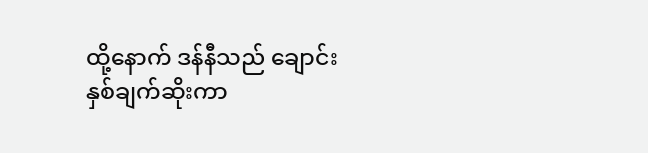ထို့နောက် ဒန်နီသည် ချောင်းနှစ်ချက်ဆိုးကာ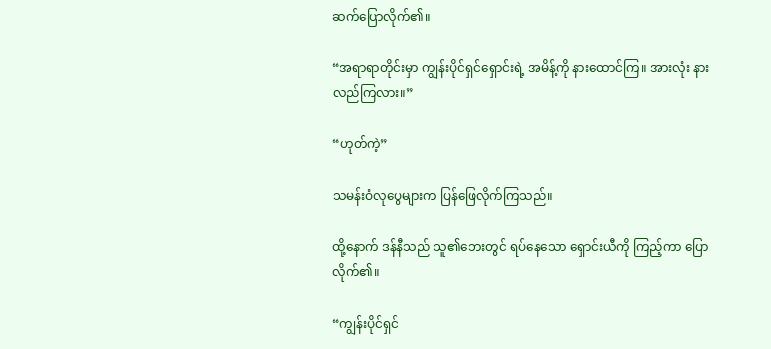ဆက်ပြောလိုက်၏။

“အရာရာတိုင်းမှာ ကျွန်းပိုင်ရှင်ရှောင်းရဲ့ အမိန့်ကို နားထောင်ကြ။ အားလုံး နားလည်ကြလား။”

“ဟုတ်ကဲ့”

သမန်းဝံလုပွေများက ပြန်ဖြေလိုက်ကြသည်။

ထို့နောက် ဒန်နီသည် သူ၏ဘေးတွင် ရပ်နေသော ရှောင်းယီကို ကြည့်ကာ ပြောလိုက်၏။

“ကျွန်းပိုင်ရှင်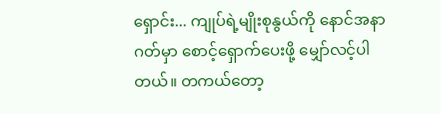ရှောင်း... ကျုပ်ရဲ့မျိုးစုနွယ်ကို နောင်အနာဂတ်မှာ စောင့်ရှောက်ပေးဖို့ မျှော်လင့်ပါတယ်။ တကယ်တော့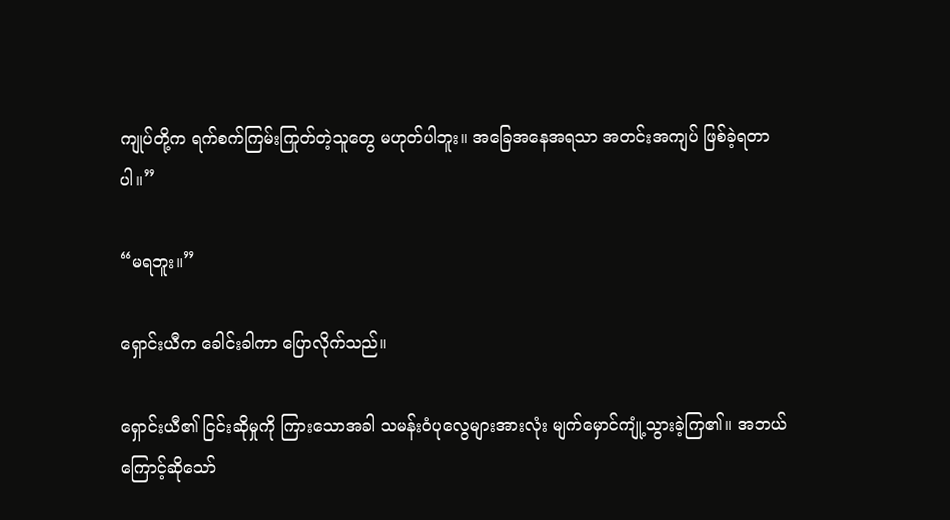ကျုပ်တို့က ရက်စက်ကြမ်းကြုတ်တဲ့သူတွေ မဟုတ်ပါဘူး။ အခြေအနေအရသာ အတင်းအကျပ် ဖြစ်ခဲ့ရတာပါ။”

“မရဘူး။”

ရှောင်းယီက ခေါင်းခါကာ ပြောလိုက်သည်။

ရှောင်းယီ၏ ငြင်းဆိုမှုကို ကြားသောအခါ သမန်းဝံပုလွေများအားလုံး မျက်မှောင်ကျုံ့သွားခဲ့ကြ၏။ အဘယ်ကြောင့်ဆိုသော်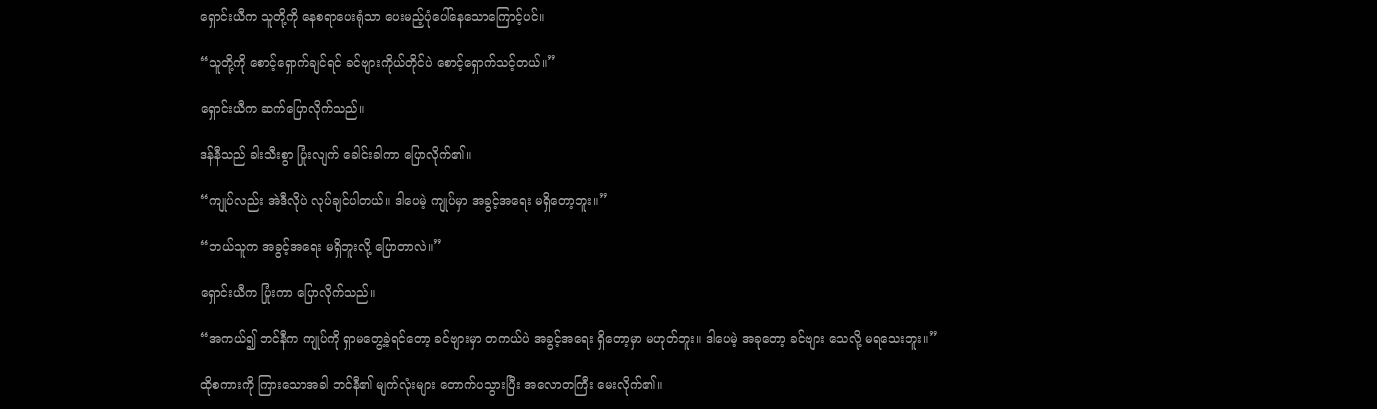ရှောင်းယီက သူတို့ကို နေစရာပေးရုံသာ ပေးမည့်ပုံပေါ်နေသောကြောင့်ပင်။

“သူတို့ကို စောင့်ရှောက်ချင်ရင် ခင်ဗျားကိုယ်တိုင်ပဲ စောင့်ရှောက်သင့်တယ်။”

ရှောင်းယီက ဆက်ပြောလိုက်သည်။

ဒန်နီသည် ခါးသီးစွာ ပြုံးလျက် ခေါင်းခါကာ ပြောလိုက်၏။

“ကျုပ်လည်း အဲဒီလိုပဲ လုပ်ချင်ပါတယ်။ ဒါပေမဲ့ ကျုပ်မှာ အခွင့်အရေး မရှိတော့ဘူး။”

“ဘယ်သူက အခွင့်အရေး မရှိဘူးလို့ ပြောတာလဲ။”

ရှောင်းယီက ပြုံးကာ ပြောလိုက်သည်။

“အကယ်၍ ဘင်နီက ကျုပ်ကို ရှာမတွေ့ခဲ့ရင်တော့ ခင်ဗျားမှာ တကယ်ပဲ အခွင့်အရေး ရှိတော့မှာ မဟုတ်ဘူး။ ဒါပေမဲ့ အခုတော့ ခင်ဗျား သေလို့ မရသေးဘူး။”

ထိုစကားကို ကြားသောအခါ ဘင်နီ၏ မျက်လုံးများ တောက်ပသွားပြီး အလောတကြီး မေးလိုက်၏။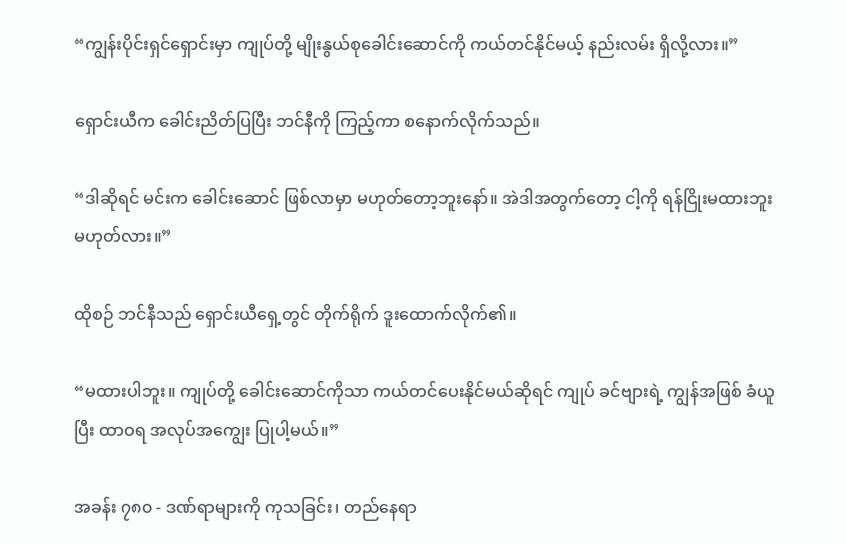“ကျွန်းပိုင်းရှင်ရှောင်းမှာ ကျုပ်တို့ မျိုးနွယ်စုခေါင်းဆောင်ကို ကယ်တင်နိုင်မယ့် နည်းလမ်း ရှိလို့လား။”

ရှောင်းယီက ခေါင်းညိတ်ပြပြီး ဘင်နီကို ကြည့်ကာ စနောက်လိုက်သည်။

“ဒါဆိုရင် မင်းက ခေါင်းဆောင် ဖြစ်လာမှာ မဟုတ်တော့ဘူးနော်။ အဲဒါအတွက်တော့ ငါ့ကို ရန်ငြိုးမထားဘူး မဟုတ်လား။”

ထိုစဉ် ဘင်နီသည် ရှောင်းယီရှေ့တွင် တိုက်ရိုက် ဒူးထောက်လိုက်၏။

“မထားပါဘူး။ ကျုပ်တို့ ခေါင်းဆောင်ကိုသာ ကယ်တင်ပေးနိုင်မယ်ဆိုရင် ကျုပ် ခင်ဗျားရဲ့ ကျွန်အဖြစ် ခံယူပြီး ထာဝရ အလုပ်အကျွေး ပြုပါ့မယ်။”

အခန်း ၇၈၀ - ဒဏ်ရာများကို ကုသခြင်း၊ တည်နေရာ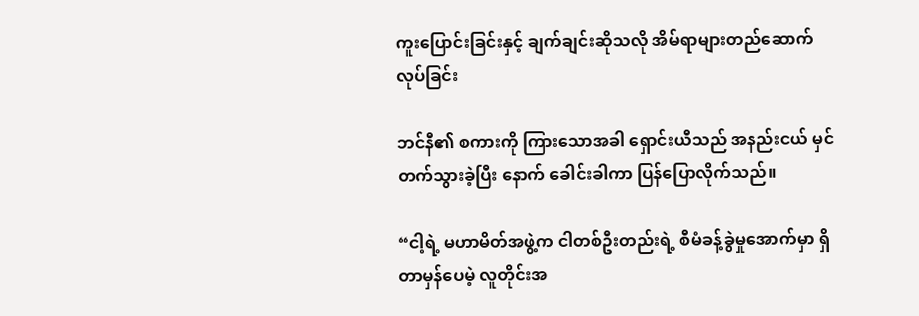ကူးပြောင်းခြင်းနှင့် ချက်ချင်းဆိုသလို အိမ်ရာများတည်ဆောက်လုပ်ခြင်း

ဘင်နီ၏ စကားကို ကြားသောအခါ ရှောင်းယီသည် အနည်းငယ် မှင်တက်သွားခဲ့ပြီး နောက် ခေါင်းခါကာ ပြန်ပြောလိုက်သည်။

“ငါ့ရဲ့ မဟာမိတ်အဖွဲ့က ငါတစ်ဦးတည်းရဲ့ စီမံခန့်ခွဲမှုအောက်မှာ ရှိတာမှန်ပေမဲ့ လူတိုင်းအ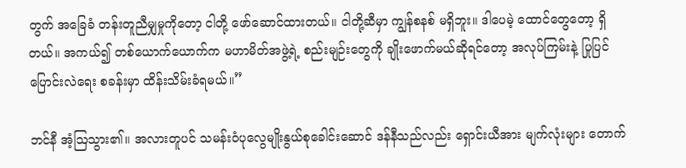တွက် အခြေခံ တန်းတူညီမျှမှုကိုတော့ ငါတို့ ဖော်ဆောင်ထားတယ်။ ငါတို့ဆီမှာ ကျွန်စနစ် မရှိဘူး။ ဒါပေမဲ့ ထောင်တွေတော့ ရှိတယ်။ အကယ်၍ တစ်ယောက်ယောက်က မဟာမိတ်အဖွဲ့ရဲ့ စည်းမျဉ်းတွေကို ချိုးဖောက်မယ်ဆိုရင်တော့ အလုပ်ကြမ်းနဲ့ ပြုပြင်ပြောင်းလဲရေး စခန်းမှာ ထိန်းသိမ်းခံရမယ်။”

ဘင်နီ အံ့ဩသွား၏။ အလားတူပင် သမန်းဝံပုလွေမျိုးနွယ်စုခေါင်းဆောင် ဒန်နီသည်လည်း ရှောင်းယီအား မျက်လုံးများ တောက်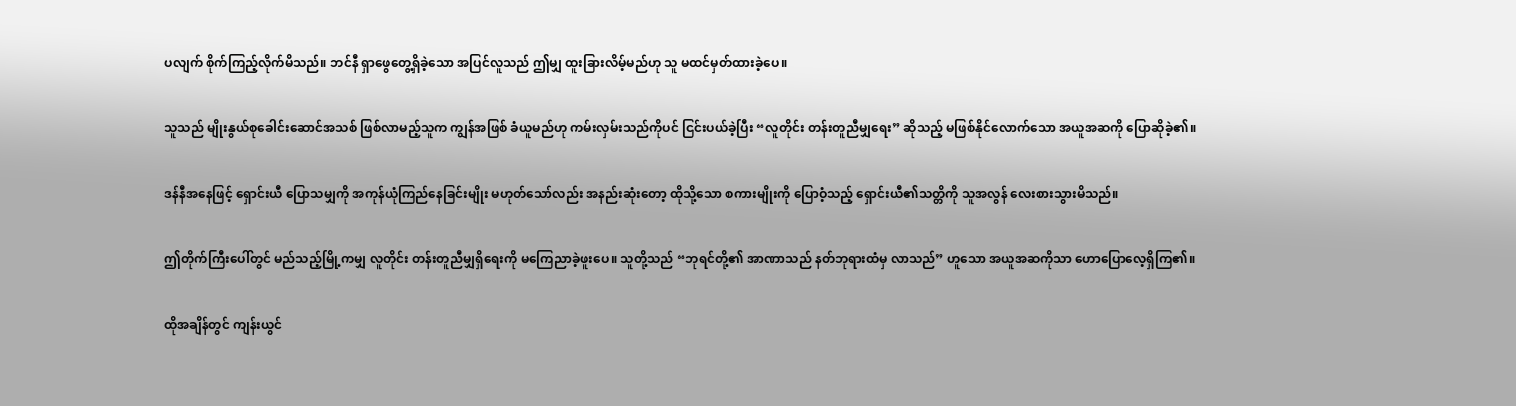ပလျက် စိုက်ကြည့်လိုက်မိသည်။ ဘင်နီ ရှာဖွေတွေ့ရှိခဲ့သော အပြင်လူသည် ဤမျှ ထူးခြားလိမ့်မည်ဟု သူ မထင်မှတ်ထားခဲ့ပေ။

သူသည် မျိုးနွယ်စုခေါင်းဆောင်အသစ် ဖြစ်လာမည့်သူက ကျွန်အဖြစ် ခံယူမည်ဟု ကမ်းလှမ်းသည်ကိုပင် ငြင်းပယ်ခဲ့ပြီး “လူတိုင်း တန်းတူညီမျှရေး” ဆိုသည့် မဖြစ်နိုင်လောက်သော အယူအဆကို ပြောဆိုခဲ့၏။

ဒန်နီအနေဖြင့် ရှောင်းယီ ပြောသမျှကို အကုန်ယုံကြည်နေခြင်းမျိုး မဟုတ်သော်လည်း အနည်းဆုံးတော့ ထိုသို့သော စကားမျိုးကို ပြောဝံ့သည့် ရှောင်းယီ၏သတ္တိကို သူအလွန် လေးစားသွားမိသည်။

ဤတိုက်ကြီးပေါ်တွင် မည်သည့်မြို့ကမျှ လူတိုင်း တန်းတူညီမျှရှိရေးကို မကြေညာခဲ့ဖူးပေ။ သူတို့သည် “ဘုရင်တို့၏ အာဏာသည် နတ်ဘုရားထံမှ လာသည်” ဟူသော အယူအဆကိုသာ ဟောပြောလေ့ရှိကြ၏။

ထိုအချိန်တွင် ကျန်းယွင်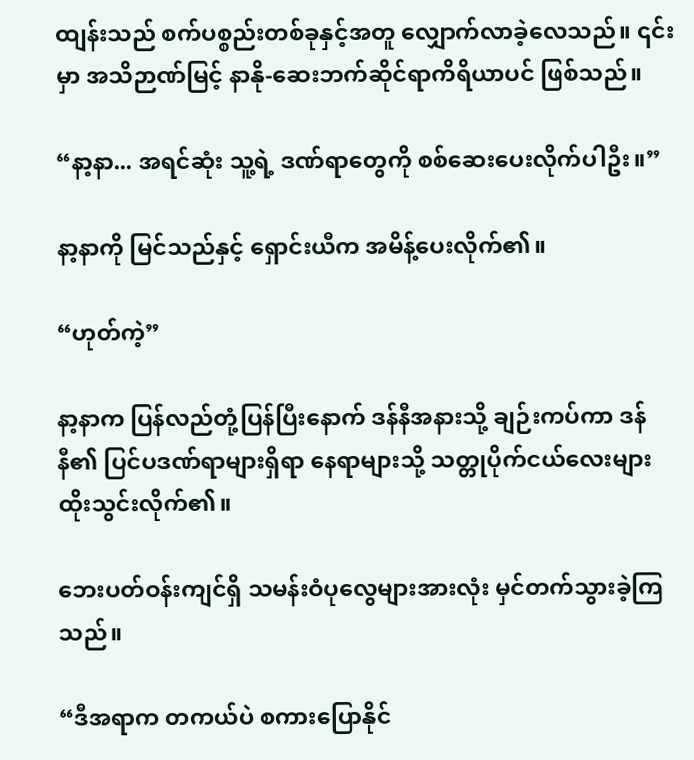ထျန်းသည် စက်ပစ္စည်းတစ်ခုနှင့်အတူ လျှောက်လာခဲ့လေသည်။ ၎င်းမှာ အသိဉာဏ်မြင့် နာနို-ဆေးဘက်ဆိုင်ရာကိရိယာပင် ဖြစ်သည်။

“နာ့နာ... အရင်ဆုံး သူ့ရဲ့ ဒဏ်ရာတွေကို စစ်ဆေးပေးလိုက်ပါဦး။”

နာ့နာကို မြင်သည်နှင့် ရှောင်းယီက အမိန့်ပေးလိုက်၏။

“ဟုတ်ကဲ့”

နာ့နာက ပြန်လည်တုံ့ပြန်ပြီးနောက် ဒန်နီအနားသို့ ချဉ်းကပ်ကာ ဒန်နီ၏ ပြင်ပဒဏ်ရာများရှိရာ နေရာများသို့ သတ္တုပိုက်ငယ်လေးများ ထိုးသွင်းလိုက်၏။

ဘေးပတ်ဝန်းကျင်ရှိ သမန်းဝံပုလွေများအားလုံး မှင်တက်သွားခဲ့ကြသည်။

“ဒီအရာက တကယ်ပဲ စကားပြောနိုင်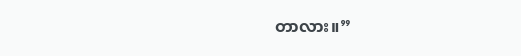တာလား။”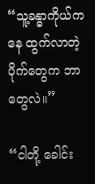“သူ့ခန္ဓာကိုယ်ကနေ ထွက်လာတဲ့ ပိုက်တွေက ဘာတွေလဲ။”

“ငါတို့ ခေါင်း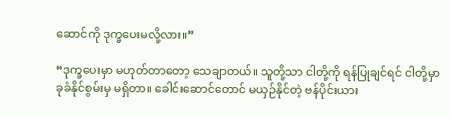ဆောင်ကို ဒုက္ခပေးမလို့လား။”

“ဒုက္ခပေးမှာ မဟုတ်တာတော့ သေချာတယ်။ သူတို့သာ ငါတို့ကို ရန်ပြုချင်ရင် ငါတို့မှာ ခုခံနိုင်စွမ်းမှ မရှိတာ။ ခေါင်းဆောင်တောင် မယှဉ်နိုင်တဲ့ ဗန်ပိုင်းယား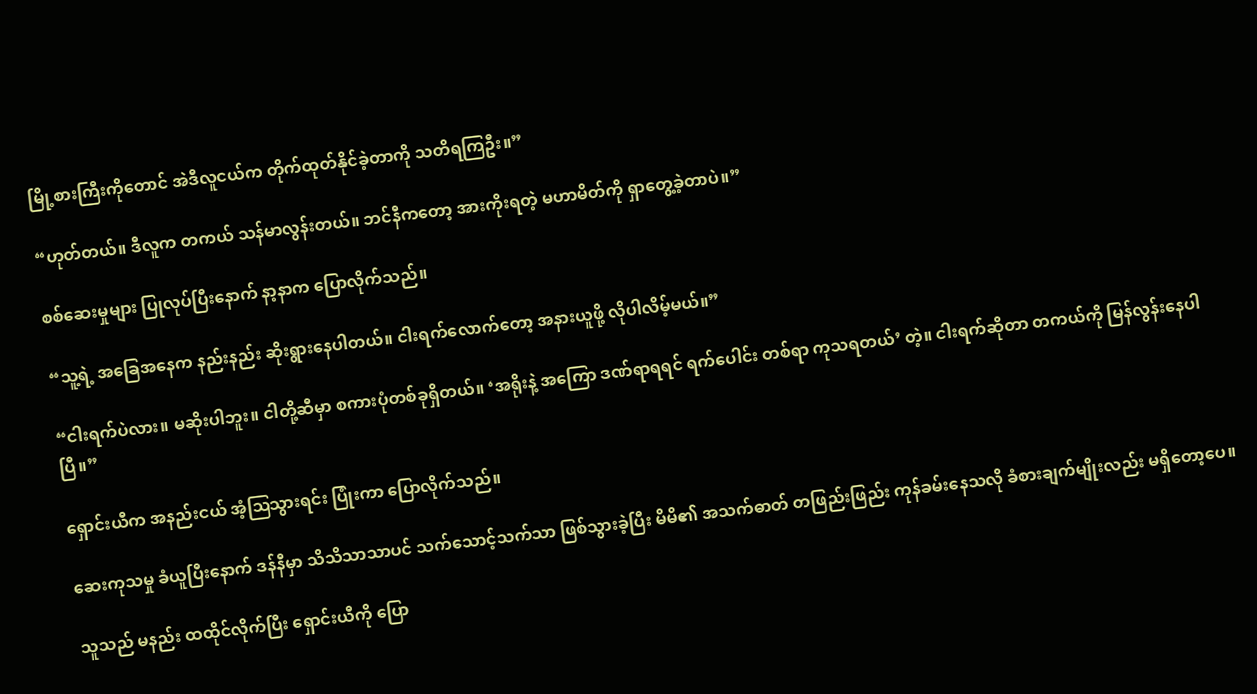မြို့စားကြီးကိုတောင် အဲဒီလူငယ်က တိုက်ထုတ်နိုင်ခဲ့တာကို သတိရကြဦး။”

“ဟုတ်တယ်။ ဒီလူက တကယ် သန်မာလွန်းတယ်။ ဘင်နီကတော့ အားကိုးရတဲ့ မဟာမိတ်ကို ရှာတွေ့ခဲ့တာပဲ။”

စစ်ဆေးမှုများ ပြုလုပ်ပြီးနောက် နာ့နာက ပြောလိုက်သည်။

“သူ့ရဲ့ အခြေအနေက နည်းနည်း ဆိုးရွားနေပါတယ်။ ငါးရက်လောက်တော့ အနားယူဖို့ လိုပါလိမ့်မယ်။”

“ငါးရက်ပဲလား။ မဆိုးပါဘူး။ ငါတို့ဆီမှာ စကားပုံတစ်ခုရှိတယ်။ ‘အရိုးနဲ့ အကြော ဒဏ်ရာရရင် ရက်ပေါင်း တစ်ရာ ကုသရတယ်’ တဲ့။ ငါးရက်ဆိုတာ တကယ်ကို မြန်လွန်းနေပါပြီ။”

ရှောင်းယီက အနည်းငယ် အံ့ဩသွားရင်း ပြုံးကာ ပြောလိုက်သည်။

ဆေးကုသမှု ခံယူပြီးနောက် ဒန်နီမှာ သိသိသာသာပင် သက်သောင့်သက်သာ ဖြစ်သွားခဲ့ပြီး မိမိ၏ အသက်ဓာတ် တဖြည်းဖြည်း ကုန်ခမ်းနေသလို ခံစားချက်မျိုးလည်း မရှိတော့ပေ။

သူသည် မနည်း ထထိုင်လိုက်ပြီး ရှောင်းယီကို ပြော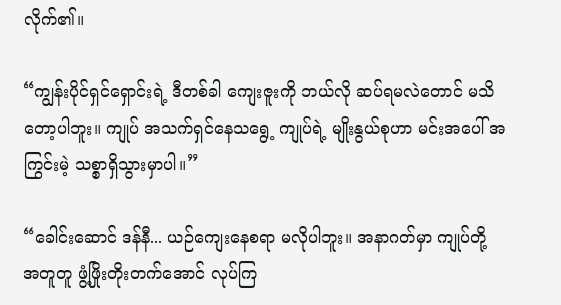လိုက်၏။

“ကျွန်းပိုင်ရှင်ရှောင်းရဲ့ ဒီတစ်ခါ ကျေးဇူးကို ဘယ်လို ဆပ်ရမလဲတောင် မသိတော့ပါဘူး။ ကျုပ် အသက်ရှင်နေသရွေ့ ကျုပ်ရဲ့ မျိုးနွယ်စုဟာ မင်းအပေါ် အကြွင်းမဲ့ သစ္စာရှိသွားမှာပါ။”

“ခေါင်းဆောင် ဒန်နီ... ယဉ်ကျေးနေစရာ မလိုပါဘူး။ အနာဂတ်မှာ ကျုပ်တို့ အတူတူ ဖွံ့ဖြိုးတိုးတက်အောင် လုပ်ကြ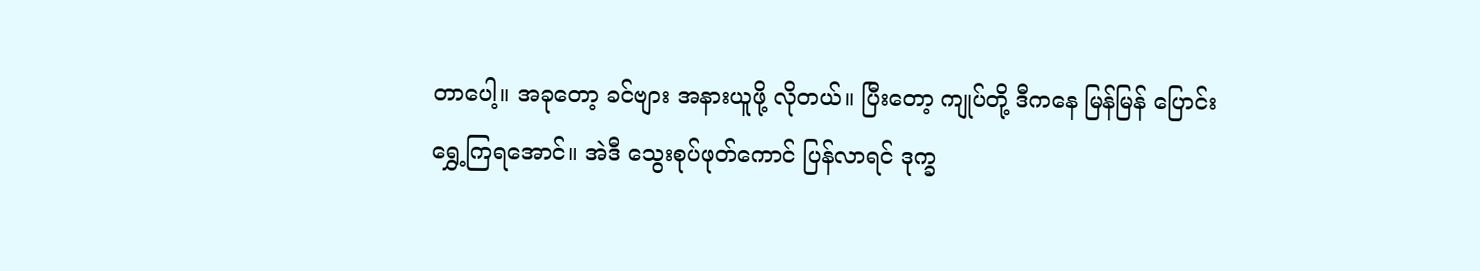တာပေါ့။ အခုတော့ ခင်ဗျား အနားယူဖို့ လိုတယ်။ ပြီးတော့ ကျုပ်တို့ ဒီကနေ မြန်မြန် ပြောင်းရွှေ့ကြရအောင်။ အဲဒီ သွေးစုပ်ဖုတ်ကောင် ပြန်လာရင် ဒုက္ခ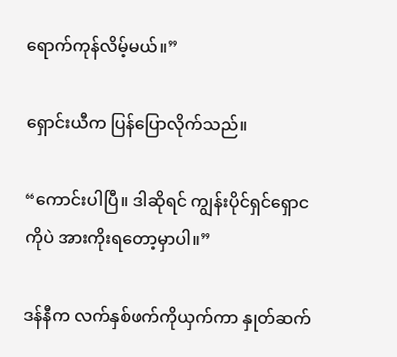ရောက်ကုန်လိမ့်မယ်။”

ရှောင်းယီက ပြန်ပြောလိုက်သည်။

“ကောင်းပါပြီ။ ဒါဆိုရင် ကျွန်းပိုင်ရှင်ရှောငကိုပဲ အားကိုးရတော့မှာပါ။”

ဒန်နီက လက်နှစ်ဖက်ကိုယှက်ကာ နှုတ်ဆက်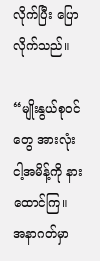လိုက်ပြီး ပြောလိုက်သည်။

“မျိုးနွယ်စုဝင်တွေ အားလုံး ငါ့အမိန့်ကို နားထောင်ကြ။ အနာဂတ်မှာ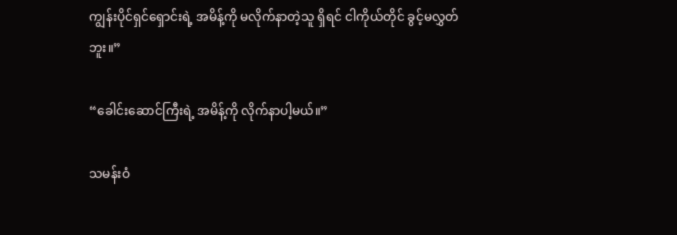ကျွန်းပိုင်ရှင်ရှောင်းရဲ့ အမိန့်ကို မလိုက်နာတဲ့သူ ရှိရင် ငါကိုယ်တိုင် ခွင့်မလွှတ်ဘူး။”

“ခေါင်းဆောင်ကြီးရဲ့ အမိန့်ကို လိုက်နာပါ့မယ်။”

သမန်းဝံ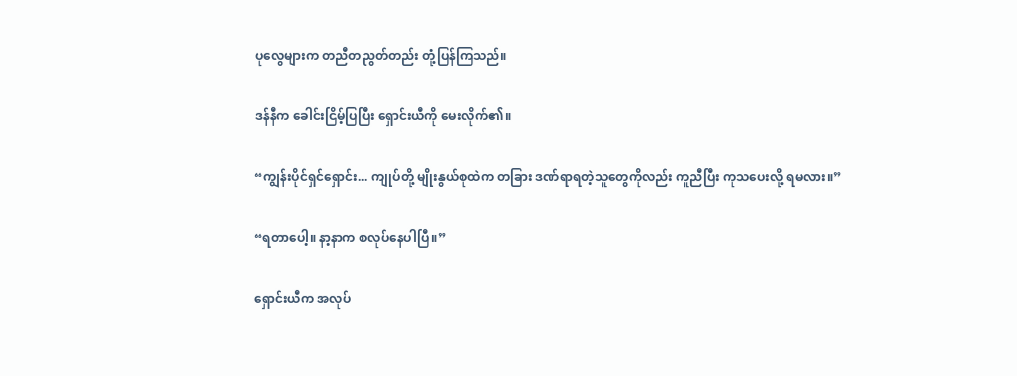ပုလွေများက တညီတညွတ်တည်း တုံ့ပြန်ကြသည်။

ဒန်နီက ခေါင်းငြိမ့်ပြပြီး ရှောင်းယီကို မေးလိုက်၏။

“ကျွန်းပိုင်ရှင်ရှောင်း... ကျုပ်တို့ မျိုးနွယ်စုထဲက တခြား ဒဏ်ရာရတဲ့သူတွေကိုလည်း ကူညီပြီး ကုသပေးလို့ ရမလား။”

“ရတာပေါ့။ နာ့နာက စလုပ်နေပါပြီ။”

ရှောင်းယီက အလုပ်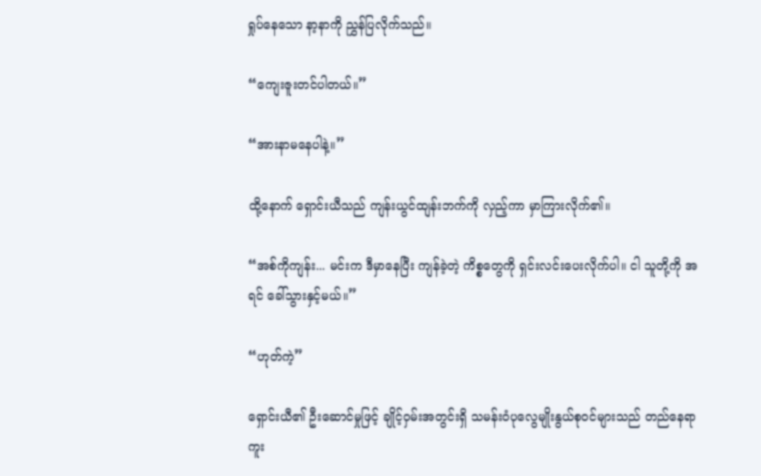ရှုပ်နေသော နာ့နာကို ညွှန်ပြလိုက်သည်။

“ကျေးဇူးတင်ပါတယ်။”

“အားနာမနေပါနဲ့။”

ထို့နောက် ရှောင်းယီသည် ကျန်းယွင်ထျန်းဘက်ကို လှည့်ကာ မှာကြားလိုက်၏။

“အစ်ကိုကျန်း... မင်းက ဒီမှာနေပြီး ကျန်ခဲ့တဲ့ ကိစ္စတွေကို ရှင်းလင်းပေးလိုက်ပါ။ ငါ သူတို့ကို အရင် ခေါ်သွားနှင့်မယ်။”

“ဟုတ်ကဲ့”

ရှောင်းယီ၏ ဦးဆောင်မှုဖြင့် ချိုင့်ဝှမ်းအတွင်းရှိ သမန်းဝံပုလွေမျိုးနွယ်စုဝင်များသည် တည်နေရာကူး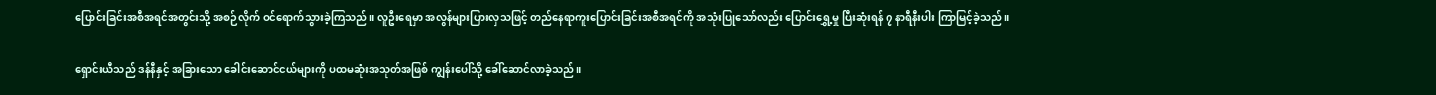ပြောင်းခြင်းအစီအရင်အတွင်းသို့ အစဉ်လိုက် ဝင်ရောက်သွားခဲ့ကြသည်။ လူဦးရေမှာ အလွန်များပြားလှသဖြင့် တည်နေရာကူးပြောင်းခြင်းအစီအရင်ကို အသုံးပြုသော်လည်း ပြောင်းရွှေ့မှု ပြီးဆုံးရန် ၇ နာရီနီးပါး ကြာမြင့်ခဲ့သည်။

ရှောင်းယီသည် ဒန်နီနှင့် အခြားသော ခေါင်းဆောင်ငယ်များကို ပထမဆုံးအသုတ်အဖြစ် ကျွန်းပေါ်သို့ ခေါ်ဆောင်လာခဲ့သည်။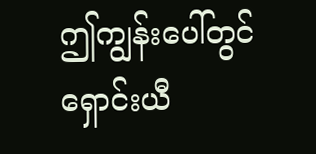ဤကျွန်းပေါ်တွင် ရှောင်းယီ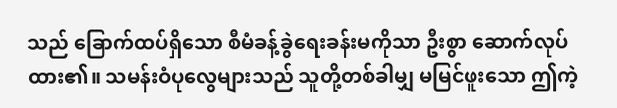သည် ခြောက်ထပ်ရှိသော စီမံခန့်ခွဲရေးခန်းမကိုသာ ဦးစွာ ဆောက်လုပ်ထား၏။ သမန်းဝံပုလွေများသည် သူတို့တစ်ခါမျှ မမြင်ဖူးသော ဤကဲ့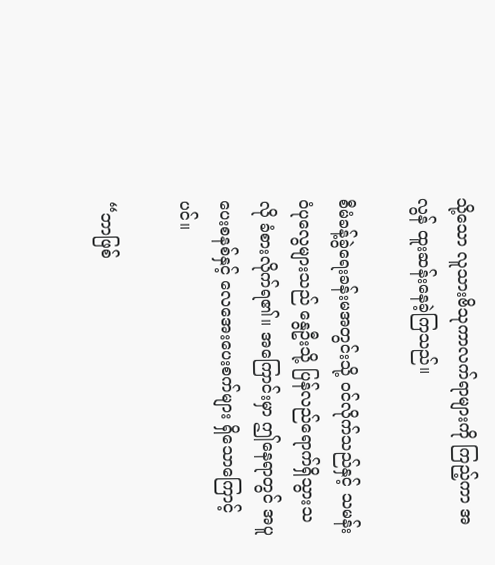သို့သော လူသားဗိသုကာလက်ရာများကို ကြည့်ကာ အလွန် ထူးဆန်းနေခဲ့ကြသည်။

စီမံခန့်ခွဲရေးခန်းမအတွင်းသို့ ဝင်လိုက်သည်နှင့် သမန်းဝံပုလွေများသည် နွေဦးသို့ ပြန်လည်ရောက်ရှိသွားသလို ခံစားလိုက်ရ၏။ အကြောင်းမှာ ဤနေရာတွင် အပူပေးစနစ်နှင့် လေအေးပေးစက်များ ရှိသောကြောင့်ပင်။

“ဘာဖြစ်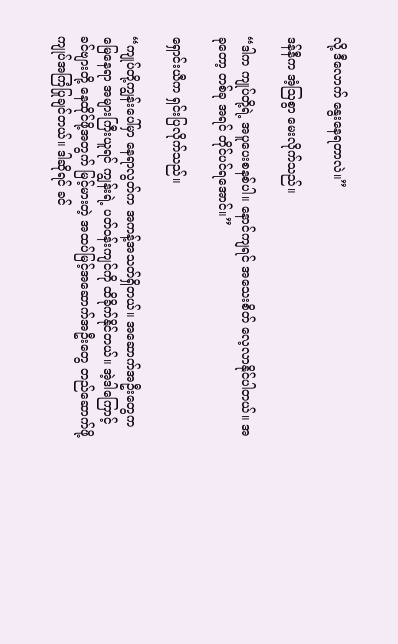လို့ ဒီလောက် နွေးနေရတာလဲ။”

ဒန်နီက အံ့ဩစွာ မေးလိုက်သည်။

“ဒါက ကျုပ်တို့ရဲ့ အပူပေးစနစ်ပါ။ နောင်ကျရင် အသေးစိတ် လေ့လာနိုင်ပါတယ်။ အခုတော့ တစ်ခု အရင် တိုင်ပင်ရအောင်။”

ရှောင်းယီက ရှင်းပြလိုက်သည်။

“ကျုပ်တို့ကျွန်းပေါ်မှာ နေရာလွတ်က အကန့်အသတ်ရှိတယ်။ အဆောက်အဦးတွေက မြေနေရာ အများကြီးယူရင် ကျွန်းရဲ့ ပတ်ဝန်းကျင်ကို ထိခိုက်နိုင်တယ်။ အဲ့ဒါကြောင့် ခင်ဗျားတို့ နေထိုင်ဖို့အတွက် မြင့်မားတဲ့ အထပ်မြင့်အဆောက်အဦးတွေ တည်ဆောက်ဖို့ ကျုပ်အကြံပြုချင်တယ်။ ဒါဆိုရင် ခင်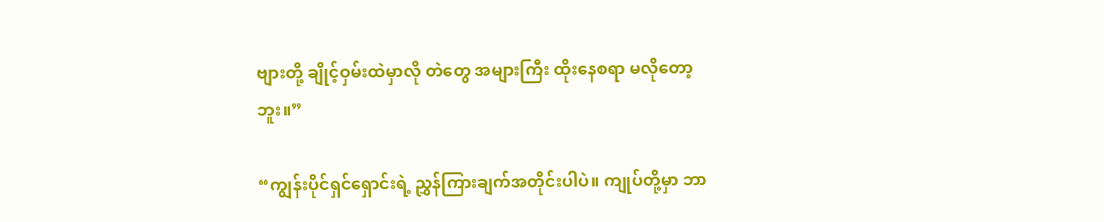ဗျားတို့ ချိုင့်ဝှမ်းထဲမှာလို တဲတွေ အများကြီး ထိုးနေစရာ မလိုတော့ဘူး။”

“ကျွန်းပိုင်ရှင်ရှောင်းရဲ့ ညွှန်ကြားချက်အတိုင်းပါပဲ။ ကျုပ်တို့မှာ ဘာ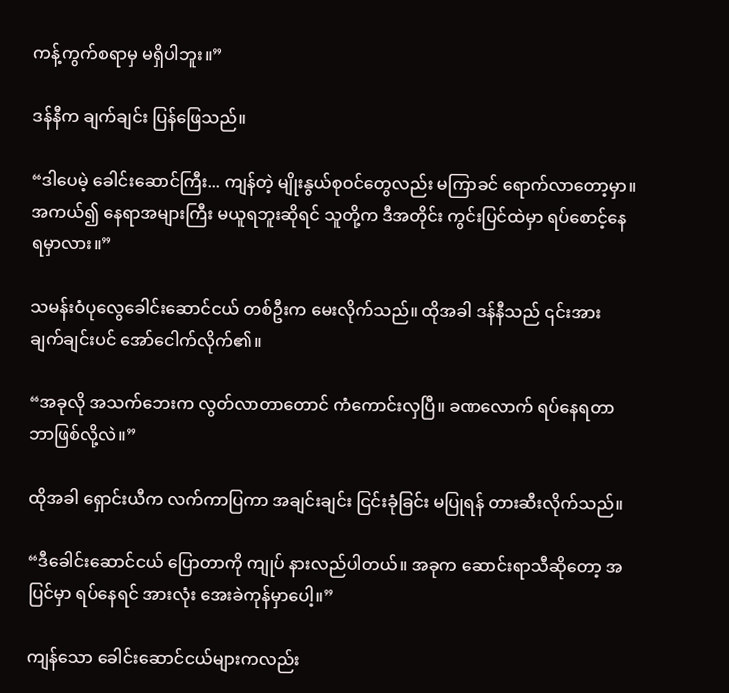ကန့်ကွက်စရာမှ မရှိပါဘူး။”

ဒန်နီက ချက်ချင်း ပြန်ဖြေသည်။

“ဒါပေမဲ့ ခေါင်းဆောင်ကြီး... ကျန်တဲ့ မျိုးနွယ်စုဝင်တွေလည်း မကြာခင် ရောက်လာတော့မှာ။ အကယ်၍ နေရာအများကြီး မယူရဘူးဆိုရင် သူတို့က ဒီအတိုင်း ကွင်းပြင်ထဲမှာ ရပ်စောင့်နေရမှာလား။”

သမန်းဝံပုလွေခေါင်းဆောင်ငယ် တစ်ဦးက မေးလိုက်သည်။ ထိုအခါ ဒန်နီသည် ၎င်းအား ချက်ချင်းပင် အော်ငေါက်လိုက်၏။

“အခုလို အသက်ဘေးက လွတ်လာတာတောင် ကံကောင်းလှပြီ။ ခဏလောက် ရပ်နေရတာ ဘာဖြစ်လို့လဲ။”

ထိုအခါ ရှောင်းယီက လက်ကာပြကာ အချင်းချင်း ငြင်းခုံခြင်း မပြုရန် တားဆီးလိုက်သည်။

“ဒီခေါင်းဆောင်ငယ် ပြောတာကို ကျုပ် နားလည်ပါတယ်။ အခုက ဆောင်းရာသီဆိုတော့ အပြင်မှာ ရပ်နေရင် အားလုံး အေးခဲကုန်မှာပေါ့။”

ကျန်သော ခေါင်းဆောင်ငယ်များကလည်း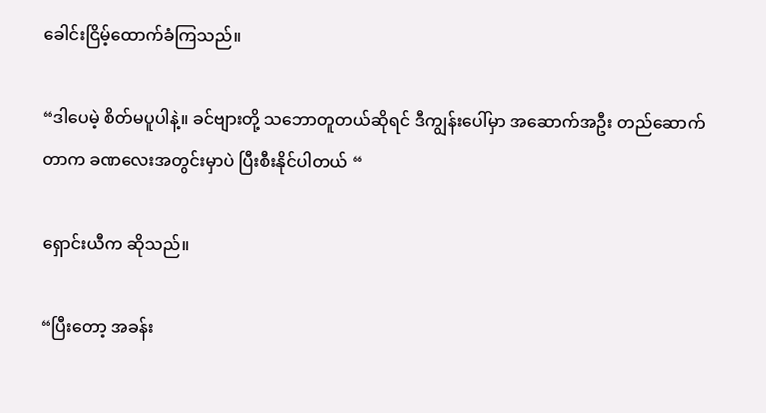ခေါင်းငြိမ့်ထောက်ခံကြသည်။

“ဒါပေမဲ့ စိတ်မပူပါနဲ့။ ခင်ဗျားတို့ သဘောတူတယ်ဆိုရင် ဒီကျွန်းပေါ်မှာ အဆောက်အဦး တည်ဆောက်တာက ခဏလေးအတွင်းမှာပဲ ပြီးစီးနိုင်ပါတယ် “

ရှောင်းယီက ဆိုသည်။

“ပြီးတော့ အခန်း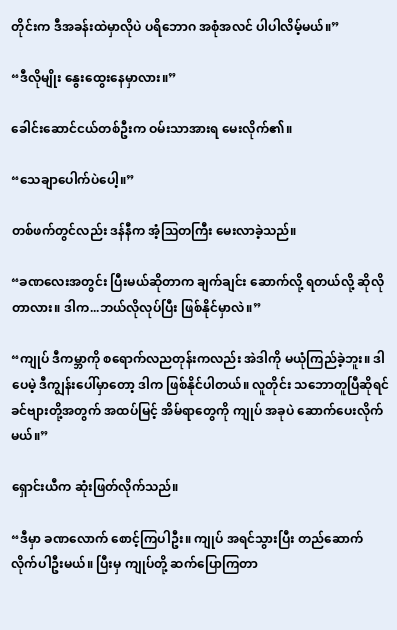တိုင်းက ဒီအခန်းထဲမှာလိုပဲ ပရိဘောဂ အစုံအလင် ပါပါလိမ့်မယ်။”

“ဒီလိုမျိုး နွေးထွေးနေမှာလား။”

ခေါင်းဆောင်ငယ်တစ်ဦးက ဝမ်းသာအားရ မေးလိုက်၏။

“သေချာပေါက်ပဲပေါ့။”

တစ်ဖက်တွင်လည်း ဒန်နီက အံ့ဩတကြီး မေးလာခဲ့သည်။

“ခဏလေးအတွင်း ပြီးမယ်ဆိုတာက ချက်ချင်း ဆောက်လို့ ရတယ်လို့ ဆိုလိုတာလား။ ဒါက...ဘယ်လိုလုပ်ပြီး ဖြစ်နိုင်မှာလဲ။”

“ကျုပ် ဒီကမ္ဘာကို စရောက်လညတုန်းကလည်း အဲဒါကို မယုံကြည်ခဲ့ဘူး။ ဒါပေမဲ့ ဒီကျွန်းပေါ်မှာတော့ ဒါက ဖြစ်နိုင်ပါတယ်။ လူတိုင်း သဘောတူပြီဆိုရင် ခင်ဗျားတို့အတွက် အထပ်မြင့် အိမ်ရာတွေကို ကျုပ် အခုပဲ ဆောက်ပေးလိုက်မယ်။”

ရှောင်းယီက ဆုံးဖြတ်လိုက်သည်။

“ဒီမှာ ခဏလောက် စောင့်ကြပါဦး။ ကျုပ် အရင်သွားပြီး တည်ဆောက်လိုက်ပါဦးမယ်။ ပြီးမှ ကျုပ်တို့ ဆက်ပြောကြတာ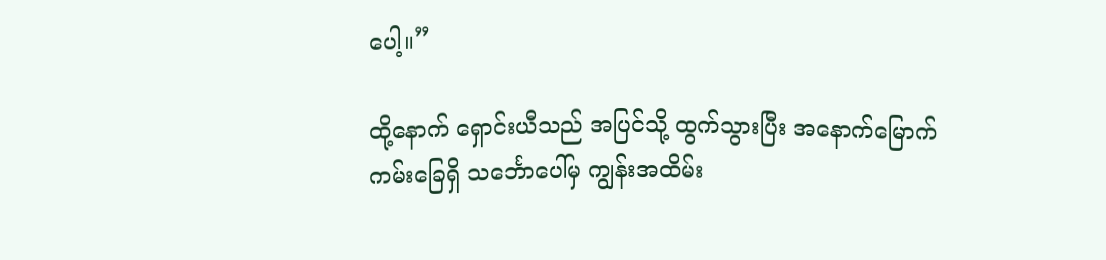ပေါ့။”

ထို့နောက် ရှောင်းယီသည် အပြင်သို့ ထွက်သွားပြီး အနောက်မြောက်ကမ်းခြေရှိ သင်္ဘောပေါ်မှ ကျွန်းအထိမ်း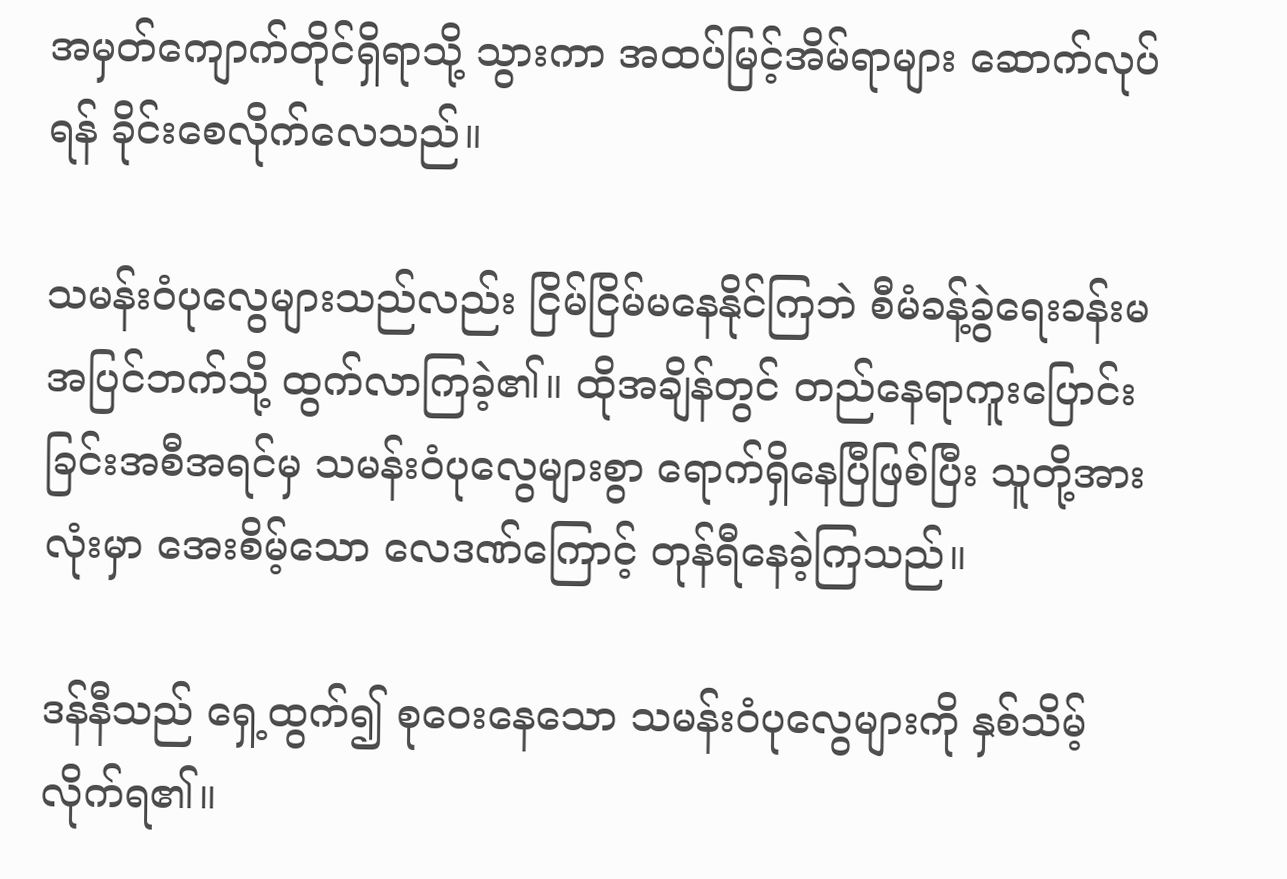အမှတ်ကျောက်တိုင်ရှိရာသို့ သွားကာ အထပ်မြင့်အိမ်ရာများ ဆောက်လုပ်ရန် ခိုင်းစေလိုက်လေသည်။

သမန်းဝံပုလွေများသည်လည်း ငြိမ်ငြိမ်မနေနိုင်ကြဘဲ စီမံခန့်ခွဲရေးခန်းမ အပြင်ဘက်သို့ ထွက်လာကြခဲ့၏။ ထိုအချိန်တွင် တည်နေရာကူးပြောင်းခြင်းအစီအရင်မှ သမန်းဝံပုလွေများစွာ ရောက်ရှိနေပြီဖြစ်ပြီး သူတို့အားလုံးမှာ အေးစိမ့်သော လေဒဏ်ကြောင့် တုန်ရီနေခဲ့ကြသည်။

ဒန်နီသည် ရှေ့ထွက်၍ စုဝေးနေသော သမန်းဝံပုလွေများကို နှစ်သိမ့်လိုက်ရ၏။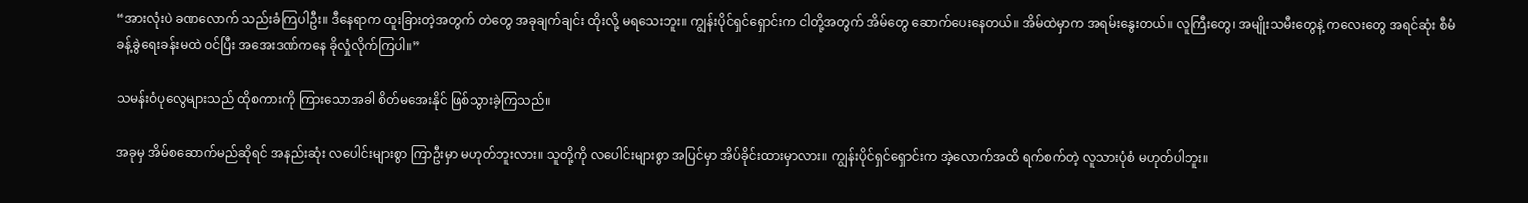“အားလုံးပဲ ခဏလောက် သည်းခံကြပါဦး။ ဒီနေရာက ထူးခြားတဲ့အတွက် တဲတွေ အခုချက်ချင်း ထိုးလို့ မရသေးဘူး။ ကျွန်းပိုင်ရှင်ရှောင်းက ငါတို့အတွက် အိမ်တွေ ဆောက်ပေးနေတယ်။ အိမ်ထဲမှာက အရမ်းနွေးတယ်။ လူကြီးတွေ၊ အမျိုးသမီးတွေနဲ့ ကလေးတွေ အရင်ဆုံး စီမံခန့်ခွဲရေးခန်းမထဲ ဝင်ပြီး အအေးဒဏ်ကနေ ခိုလှုံလိုက်ကြပါ။”

သမန်းဝံပုလွေများသည် ထိုစကားကို ကြားသောအခါ စိတ်မအေးနိုင် ဖြစ်သွားခဲ့ကြသည်။

အခုမှ အိမ်စဆောက်မည်ဆိုရင် အနည်းဆုံး လပေါင်းများစွာ ကြာဦးမှာ မဟုတ်ဘူးလား။ သူတို့ကို လပေါင်းများစွာ အပြင်မှာ အိပ်ခိုင်းထားမှာလား။ ကျွန်းပိုင်ရှင်ရှောင်းက အဲ့လောက်အထိ ရက်စက်တဲ့ လူသားပုံစံ မဟုတ်ပါဘူး။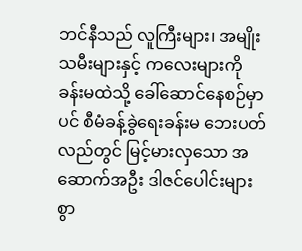ဘင်နီသည် လူကြီးများ၊ အမျိုးသမီးများနှင့် ကလေးများကို ခန်းမထဲသို့ ခေါ်ဆောင်နေစဉ်မှာပင် စီမံခန့်ခွဲရေးခန်းမ ဘေးပတ်လည်တွင် မြင့်မားလှသော အဆောက်အဦး ဒါဇင်ပေါင်းများစွာ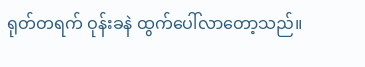ရုတ်တရက် ဝုန်းခနဲ ထွက်ပေါ်လာတော့သည်။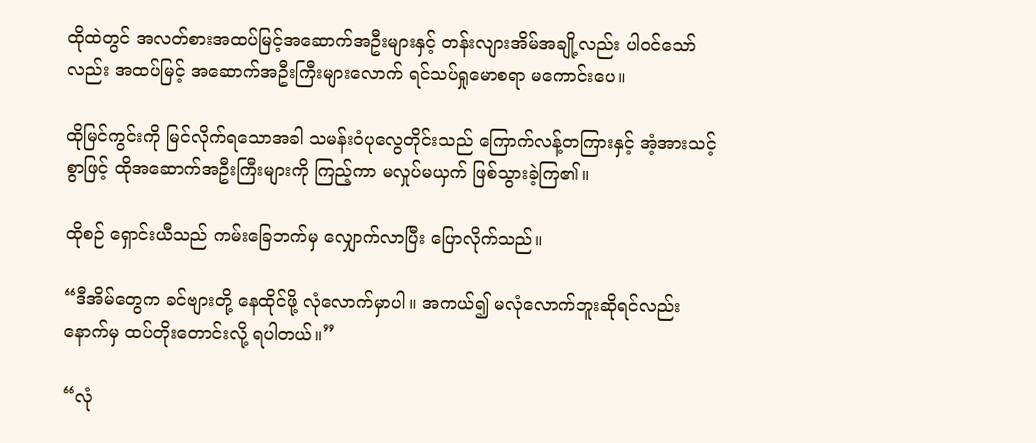ထိုထဲတွင် အလတ်စားအထပ်မြင့်အဆောက်အဦးများနှင့် တန်းလျားအိမ်အချို့လည်း ပါဝင်သော်လည်း အထပ်မြင့် အဆောက်အဦးကြီးများလောက် ရင်သပ်ရှုမောစရာ မကောင်းပေ။

ထိုမြင်ကွင်းကို မြင်လိုက်ရသောအခါ သမန်းဝံပုလွေတိုင်းသည် ကြောက်လန့်တကြားနှင့် အံ့အားသင့်စွာဖြင့် ထိုအဆောက်အဦးကြီးများကို ကြည့်ကာ မလှုပ်မယှက် ဖြစ်သွားခဲ့ကြ၏။

ထိုစဉ် ရှောင်းယီသည် ကမ်းခြေဘက်မှ လျှောက်လာပြီး ပြောလိုက်သည်။

“ဒီအိမ်တွေက ခင်ဗျားတို့ နေထိုင်ဖို့ လုံလောက်မှာပါ။ အကယ်၍ မလုံလောက်ဘူးဆိုရင်လည်း နောက်မှ ထပ်တိုးတောင်းလို့ ရပါတယ်။”

“လုံ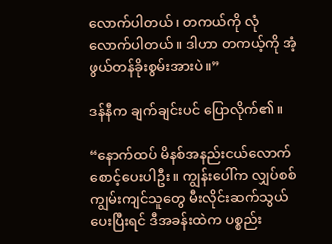လောက်ပါတယ်၊ တကယ်ကို လုံလောက်ပါတယ်။ ဒါဟာ တကယ့်ကို အံ့ဖွယ်တန်ခိုးစွမ်းအားပဲ။”

ဒန်နီက ချက်ချင်းပင် ပြောလိုက်၏။

“နောက်ထပ် မိနစ်အနည်းငယ်လောက် စောင့်ပေးပါဦး။ ကျွန်းပေါ်က လျှပ်စစ်ကျွမ်းကျင်သူတွေ မီးလိုင်းဆက်သွယ်ပေးပြီးရင် ဒီအခန်းထဲက ပစ္စည်း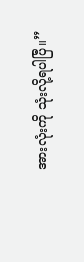အားလုံးကို သုံးလို့ရပါပြီ။”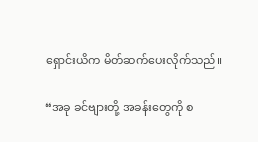ရှောင်းယိက မိတ်ဆက်ပေးလိုက်သည်။

“အခု ခင်ဗျားတို့ အခန်းတွေကို စ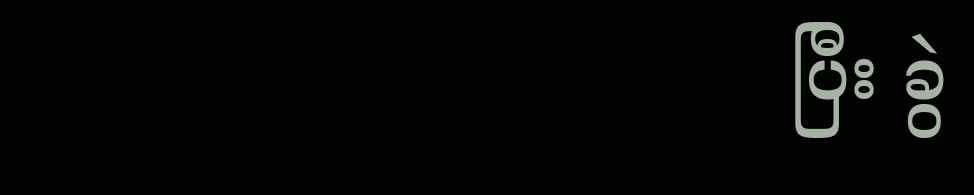ပြီး ခွဲ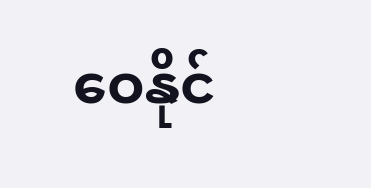ဝေနိုင်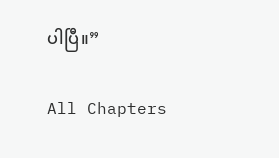ပါပြီ။”

All Chapters